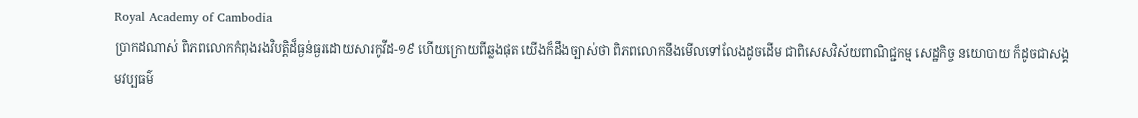Royal Academy of Cambodia
ប្រាកដណាស់ ពិភពលោកកំពុងរងវិបត្តិដ៏ធ្ងន់ធ្ងរដោយសារកូវីដ-១៩ ហើយក្រោយពីឆ្លងផុត យើងក៏ដឹងច្បាស់ថា ពិភពលោកនឹងមើលទៅលែងដូចដើម ជាពិសេសវិស័យពាណិជ្ជកម្ម សេដ្ឋកិច្ច នយោបាយ ក៏ដូចជាសង្គមវប្បធម៌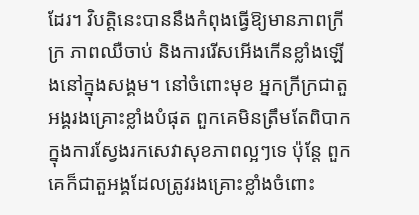ដែរ។ វិបត្តិនេះបាននឹងកំពុងធ្វើឱ្យមានភាពក្រីក្រ ភាពឈឺចាប់ និងការរើសអើងកើនខ្លាំងឡើងនៅក្នុងសង្គម។ នៅចំពោះមុខ អ្នកក្រីក្រជាតួអង្គរងគ្រោះខ្លាំងបំផុត ពួកគេមិនត្រឹមតែពិបាកក្នុងការស្វែងរកសេវាសុខភាពល្អៗទេ ប៉ុន្តែ ពួកគេក៏ជាតួអង្គដែលត្រូវរងគ្រោះខ្លាំងចំពោះ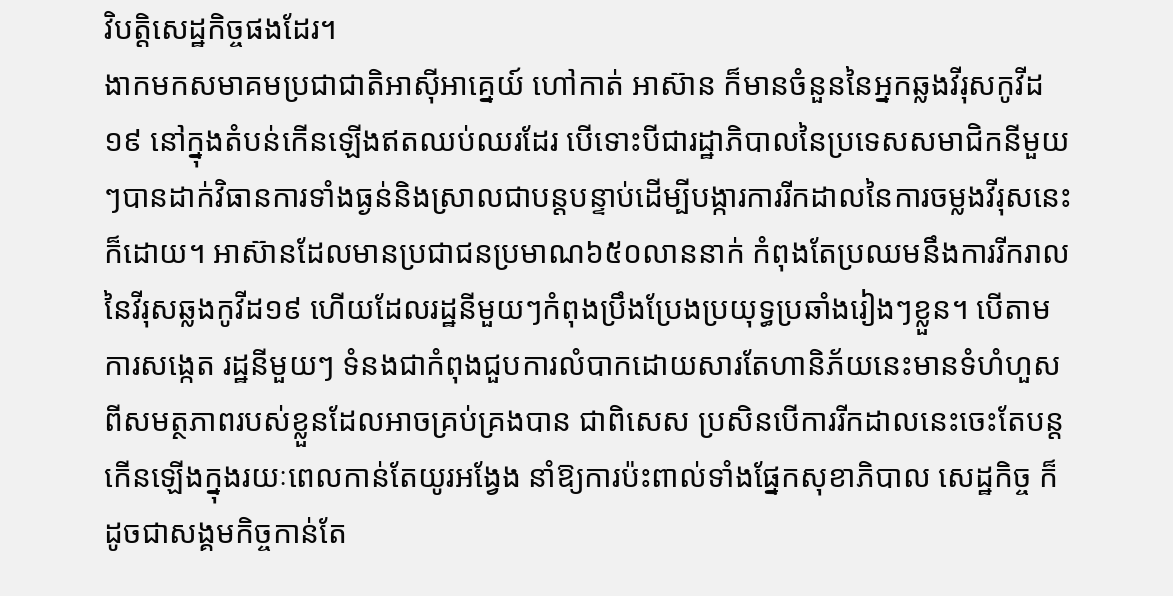វិបត្តិសេដ្ឋកិច្ចផងដែរ។
ងាកមកសមាគមប្រជាជាតិអាស៊ីអាគ្នេយ៍ ហៅកាត់ អាស៊ាន ក៏មានចំនួននៃអ្នកឆ្លងវីរុសកូវីដ១៩ នៅក្នុងតំបន់កើនឡើងឥតឈប់ឈរដែរ បើទោះបីជារដ្ឋាភិបាលនៃប្រទេសសមាជិកនីមួយៗបានដាក់វិធានការទាំងធ្ងន់និងស្រាលជាបន្តបន្ទាប់ដើម្បីបង្ការការរីកដាលនៃការចម្លងវីរុសនេះក៏ដោយ។ អាស៊ានដែលមានប្រជាជនប្រមាណ៦៥០លាននាក់ កំពុងតែប្រឈមនឹងការរីករាលនៃវីរុសឆ្លងកូវីដ១៩ ហើយដែលរដ្ឋនីមួយៗកំពុងប្រឹងប្រែងប្រយុទ្ធប្រឆាំងរៀងៗខ្លួន។ បើតាមការសង្កេត រដ្ឋនីមួយៗ ទំនងជាកំពុងជួបការលំបាកដោយសារតែហានិភ័យនេះមានទំហំហួសពីសមត្ថភាពរបស់ខ្លួនដែលអាចគ្រប់គ្រងបាន ជាពិសេស ប្រសិនបើការរីកដាលនេះចេះតែបន្តកើនឡើងក្នុងរយៈពេលកាន់តែយូរអង្វែង នាំឱ្យការប៉ះពាល់ទាំងផ្នែកសុខាភិបាល សេដ្ឋកិច្ច ក៏ដូចជាសង្គមកិច្ចកាន់តែ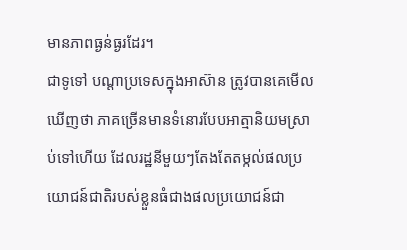មានភាពធ្ងន់ធ្ងរដែរ។
ជាទូទៅ បណ្ដាប្រទេសក្នុងអាស៊ាន ត្រូវបានគេមើលឃើញថា ភាគច្រើនមានទំនោរបែបអាត្មានិយមស្រាប់ទៅហើយ ដែលរដ្ឋនីមួយៗតែងតែតម្កល់ផលប្រយោជន៍ជាតិរបស់ខ្លួនធំជាងផលប្រយោជន៍ជា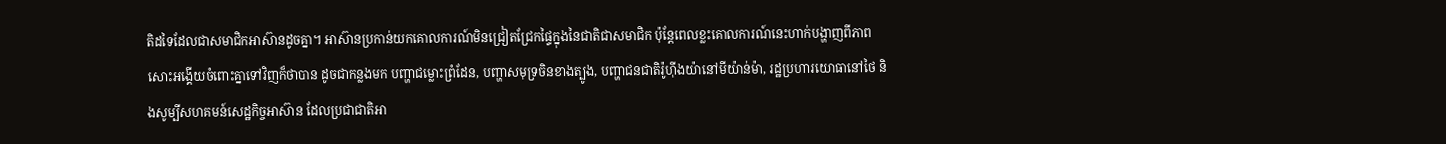តិដទៃដែលជាសមាជិកអាស៊ានដូចគ្នា។ អាស៊ានប្រកាន់យកគោលការណ៍មិនជ្រៀតជ្រែកផ្ទៃក្នុងនៃជាតិជាសមាជិក ប៉ុន្តែពេលខ្លះគោលការណ៍នេះហាក់បង្ហាញពីភាពសោះអង្គើយចំពោះគ្នាទៅវិញក៏ថាបាន ដូចជាកន្លងមក បញ្ហាជម្លោះព្រំដែន, បញ្ហាសមុទ្រចិនខាងត្បូង, បញ្ហាជនជាតិរ៉ូហ៊ីងយ៉ានៅមីយ៉ាន់ម៉ា, រដ្ឋប្រហារយោធានៅថៃ និងសូម្បីសហគមន៍សេដ្ឋកិច្ចអាស៊ាន ដែលប្រជាជាតិអា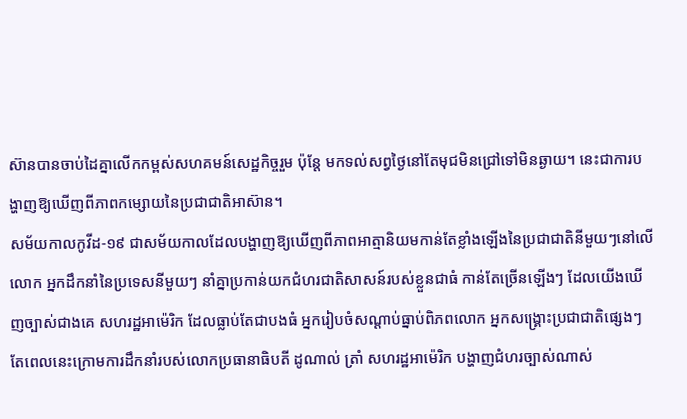ស៊ានបានចាប់ដៃគ្នាលើកកម្ពស់សហគមន៍សេដ្ឋកិច្ចរួម ប៉ុន្តែ មកទល់សព្វថ្ងៃនៅតែមុជមិនជ្រៅទៅមិនឆ្ងាយ។ នេះជាការបង្ហាញឱ្យឃើញពីភាពកម្សោយនៃប្រជាជាតិអាស៊ាន។
សម័យកាលកូវីដ-១៩ ជាសម័យកាលដែលបង្ហាញឱ្យឃើញពីភាពអាត្មានិយមកាន់តែខ្លាំងឡើងនៃប្រជាជាតិនីមួយៗនៅលើលោក អ្នកដឹកនាំនៃប្រទេសនីមួយៗ នាំគ្នាប្រកាន់យកជំហរជាតិសាសន៍របស់ខ្លួនជាធំ កាន់តែច្រើនឡើងៗ ដែលយើងឃើញច្បាស់ជាងគេ សហរដ្ឋអាម៉េរិក ដែលធ្លាប់តែជាបងធំ អ្នករៀបចំសណ្ដាប់ធ្នាប់ពិភពលោក អ្នកសង្រ្គោះប្រជាជាតិផ្សេងៗ តែពេលនេះក្រោមការដឹកនាំរបស់លោកប្រធានាធិបតី ដូណាល់ ត្រាំ សហរដ្ឋអាម៉េរិក បង្ហាញជំហរច្បាស់ណាស់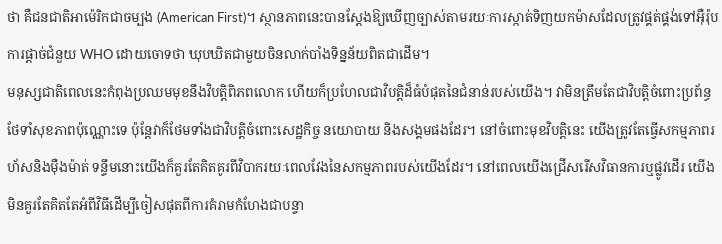ថា គឺជនជាតិអាម៉េរិកជាចម្បង (American First)។ ស្ថានភាពនេះបានស្ដែងឱ្យឃើញច្បាស់តាមរយៈការស្កាត់ទិញយកម៉ាសដែលត្រូវផ្គត់ផ្គង់ទៅអ៊ឺរ៉ុប ការផ្ដាច់ជំនួយ WHO ដោយចោទថា ឃុបឃិតជាមួយចិនលាក់បាំងទិន្នន័យពិតជាដើម។
មនុស្សជាតិពេលនេះកំពុងប្រឈមមុខនឹងវិបត្តិពិភពលោក ហើយក៏ប្រហែលជាវិបត្តិដ៏ធំបំផុតនៃជំនាន់របស់យើង។ វាមិនត្រឹមតែជាវិបត្តិចំពោះប្រព័ន្ធថែទាំសុខភាពប៉ុណ្ណោះទេ ប៉ុន្តែវាក៏ថែមទាំងជាវិបត្តិចំពោះសេដ្ឋកិច្ច នយោបាយ និងសង្គមផងដែរ។ នៅចំពោះមុខវិបត្តិនេះ យើងត្រូវតែធ្វើសកម្មភាពរហ័សនិងម៉ឺងម៉ាត់ ទន្ទឹមនោះយើងក៏គួរតែគិតគូរពីវិបាករយៈពេលវែងនៃសកម្មភាពរបស់យើងដែរ។ នៅពេលយើងជ្រើសរើសវិធានការឬផ្លូវដើរ យើងមិនគួរតែគិតតែអំពីវិធីដើម្បីចៀសផុតពីការគំរាមកំហែងជាបន្ទា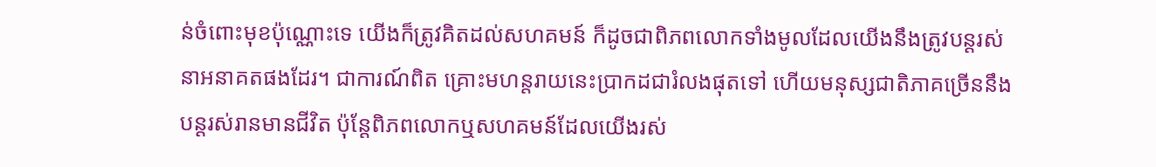ន់ចំពោះមុខប៉ុណ្ណោះទេ យើងក៏ត្រូវគិតដល់សហគមន៍ ក៏ដូចជាពិភពលោកទាំងមូលដែលយើងនឹងត្រូវបន្តរស់នាអនាគតផងដែរ។ ជាការណ៍ពិត គ្រោះមហន្តរាយនេះប្រាកដជារំលងផុតទៅ ហើយមនុស្សជាតិភាគច្រើននឹងបន្តរស់រានមានជីវិត ប៉ុន្តែពិភពលោកឬសហគមន៍ដែលយើងរស់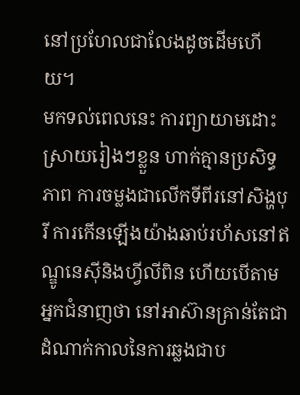នៅប្រហែលជាលែងដូចដើមហើយ។
មកទល់ពេលនេះ ការព្យាយាមដោះស្រាយរៀងៗខ្លួន ហាក់គ្មានប្រសិទ្ធភាព ការចម្លងជាលើកទីពីរនៅសិង្ហបុរី ការកើនឡើងយ៉ាងឆាប់រហ័សនៅឥណ្ឌូនេស៊ីនិងហ្វីលីពិន ហើយបើតាមអ្នកជំនាញថា នៅអាស៊ានគ្រាន់តែជាដំណាក់កាលនៃការឆ្លងជាប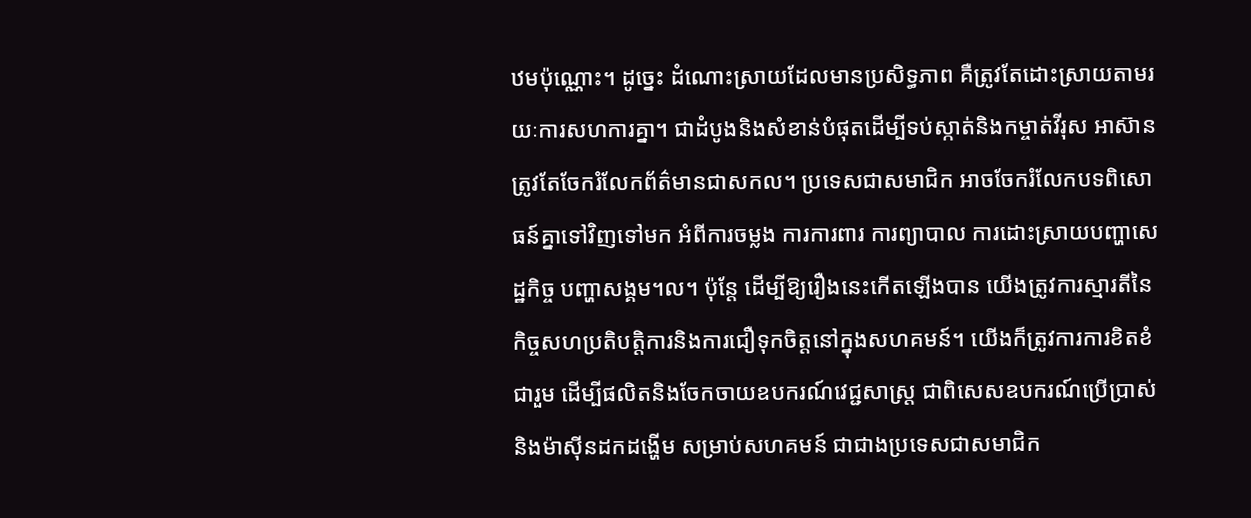ឋមប៉ុណ្ណោះ។ ដូច្នេះ ដំណោះស្រាយដែលមានប្រសិទ្ធភាព គឺត្រូវតែដោះស្រាយតាមរយៈការសហការគ្នា។ ជាដំបូងនិងសំខាន់បំផុតដើម្បីទប់ស្កាត់និងកម្ចាត់វីរុស អាស៊ានត្រូវតែចែករំលែកព័ត៌មានជាសកល។ ប្រទេសជាសមាជិក អាចចែករំលែកបទពិសោធន៍គ្នាទៅវិញទៅមក អំពីការចម្លង ការការពារ ការព្យាបាល ការដោះស្រាយបញ្ហាសេដ្ឋកិច្ច បញ្ហាសង្គម។ល។ ប៉ុន្តែ ដើម្បីឱ្យរឿងនេះកើតឡើងបាន យើងត្រូវការស្មារតីនៃកិច្ចសហប្រតិបត្តិការនិងការជឿទុកចិត្តនៅក្នុងសហគមន៍។ យើងក៏ត្រូវការការខិតខំជារួម ដើម្បីផលិតនិងចែកចាយឧបករណ៍វេជ្ជសាស្រ្ត ជាពិសេសឧបករណ៍ប្រើប្រាស់និងម៉ាស៊ីនដកដង្ហើម សម្រាប់សហគមន៍ ជាជាងប្រទេសជាសមាជិក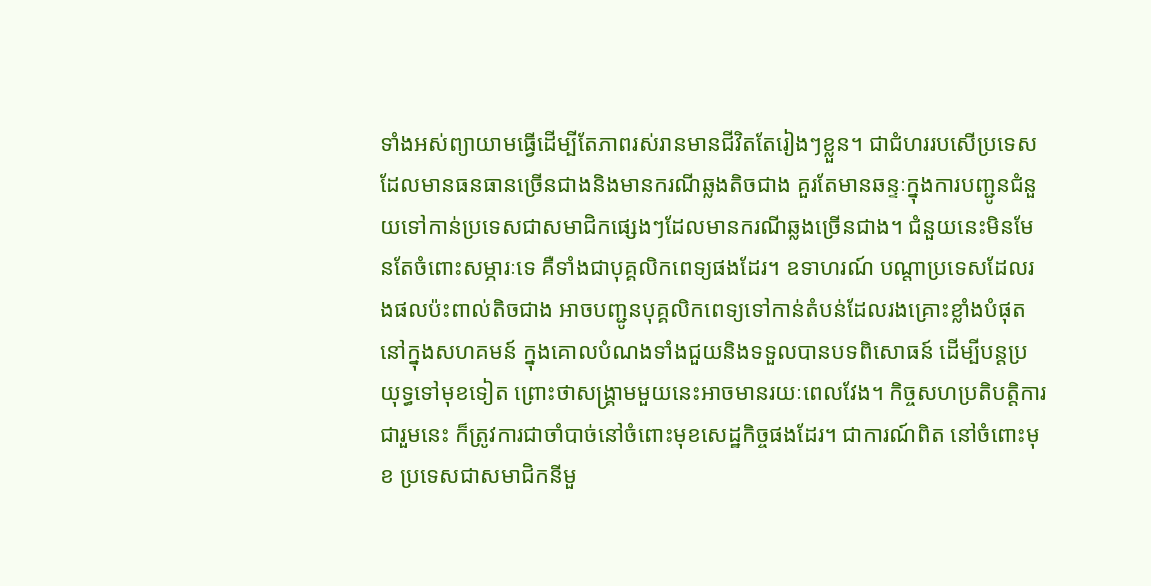ទាំងអស់ព្យាយាមធ្វើដើម្បីតែភាពរស់រានមានជីវិតតែរៀងៗខ្លួន។ ជាជំហររបសើប្រទេសដែលមានធនធានច្រើនជាងនិងមានករណីឆ្លងតិចជាង គួរតែមានឆន្ទៈក្នុងការបញ្ជូនជំនួយទៅកាន់ប្រទេសជាសមាជិកផ្សេងៗដែលមានករណីឆ្លងច្រើនជាង។ ជំនួយនេះមិនមែនតែចំពោះសម្ភារៈទេ គឺទាំងជាបុគ្គលិកពេទ្យផងដែរ។ ឧទាហរណ៍ បណ្តាប្រទេសដែលរងផលប៉ះពាល់តិចជាង អាចបញ្ជូនបុគ្គលិកពេទ្យទៅកាន់តំបន់ដែលរងគ្រោះខ្លាំងបំផុតនៅក្នុងសហគមន៍ ក្នុងគោលបំណងទាំងជួយនិងទទួលបានបទពិសោធន៍ ដើម្បីបន្តប្រយុទ្ធទៅមុខទៀត ព្រោះថាសង្រ្គាមមួយនេះអាចមានរយៈពេលវែង។ កិច្ចសហប្រតិបត្ដិការជារួមនេះ ក៏ត្រូវការជាចាំបាច់នៅចំពោះមុខសេដ្ឋកិច្ចផងដែរ។ ជាការណ៍ពិត នៅចំពោះមុខ ប្រទេសជាសមាជិកនីមួ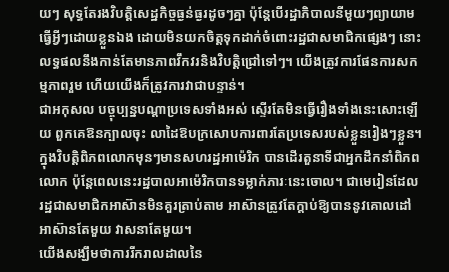យៗ សុទ្ធតែរងវិបត្តិសេដ្ឋកិច្ចធ្ងន់ធ្ងរដូចៗគ្នា ប៉ុន្តែបើរដ្ឋាភិបាលនីមួយៗព្យាយាមធ្វើអ្វីៗដោយខ្លួនឯង ដោយមិនយកចិត្តទុកដាក់ចំពោះរដ្ឋជាសមាជិកផ្សេងៗ នោះលទ្ធផលនឹងកាន់តែមានភាពវឹកវរនិងវិបត្ដិជ្រៅទៅៗ។ យើងត្រូវការផែនការសកម្មភាពរួម ហើយយើងក៏ត្រូវការវាជាបន្ទាន់។
ជាអកុសល បច្ចុប្បន្នបណ្តាប្រទេសទាំងអស់ ស្ទើរតែមិនធ្វើរឿងទាំងនេះសោះឡើយ ពួកគេឱនក្បាលចុះ លាដៃឱបក្រសោបការពារតែប្រទេសរបស់ខ្លួនរៀងៗខ្លួន។ ក្នុងវិបត្តិពិភពលោកមុនៗមានសហរដ្ឋអាម៉េរិក បានដើរតួនាទីជាអ្នកដឹកនាំពិភពលោក ប៉ុន្តែពេលនេះរដ្ឋបាលអាម៉េរិកបានទម្លាក់ភារៈនេះចោល។ ជាមេរៀនដែលរដ្ឋជាសមាជិកអាស៊ានមិនគួរត្រាប់តាម អាស៊ានត្រូវតែក្ដាប់ឱ្យបាននូវគោលដៅ អាស៊ានតែមួយ វាសនាតែមួយ។
យើងសង្ឃឹមថាការរីករាលដាលនៃ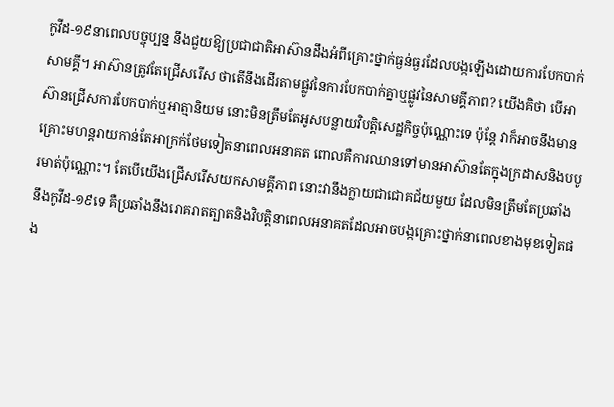កូវីដ-១៩នាពេលបច្ចុប្បន្ន នឹងជួយឱ្យប្រជាជាតិអាស៊ានដឹងអំពីគ្រោះថ្នាក់ធ្ងន់ធ្ងរដែលបង្កឡើងដោយការបែកបាក់សាមគ្គី។ អាស៊ានត្រូវតែជ្រើសរើស ថាតើនឹងដើរតាមផ្លូវនៃការបែកបាក់គ្នាឬផ្លូវនៃសាមគ្គីភាព? យើងគិថា បើអាស៊ានជ្រើសការបែកបាក់ឬអាត្មានិយម នោះមិនត្រឹមតែអូសបន្លាយវិបត្តិសេដ្ឋកិច្ចប៉ុណ្ណោះទេ ប៉ុន្តែ វាក៏អាចនឹងមានគ្រោះមហន្តរាយកាន់តែអាក្រក់ថែមទៀតនាពេលអនាគត ពោលគឺការឈានទៅមានអាស៊ានតែក្នុងក្រដាសនិងបបូរមាត់ប៉ុណ្ណោះ។ តែបើយើងជ្រើសរើសយកសាមគ្គីភាព នោះវានឹងក្លាយជាជោគជ័យមួយ ដែលមិនត្រឹមតែប្រឆាំងនឹងកូវីដ-១៩ទេ គឺប្រឆាំងនឹងរោគរាតត្បាតនិងវិបត្តិនាពេលអនាគតដែលអាចបង្កគ្រោះថ្នាក់នាពេលខាងមុខទៀតផង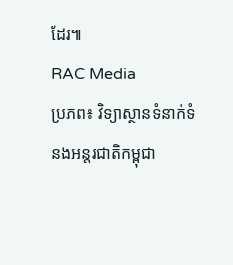ដែរ៕
RAC Media
ប្រភព៖ វិទ្យាស្ថានទំនាក់ទំនងអន្តរជាតិកម្ពុជា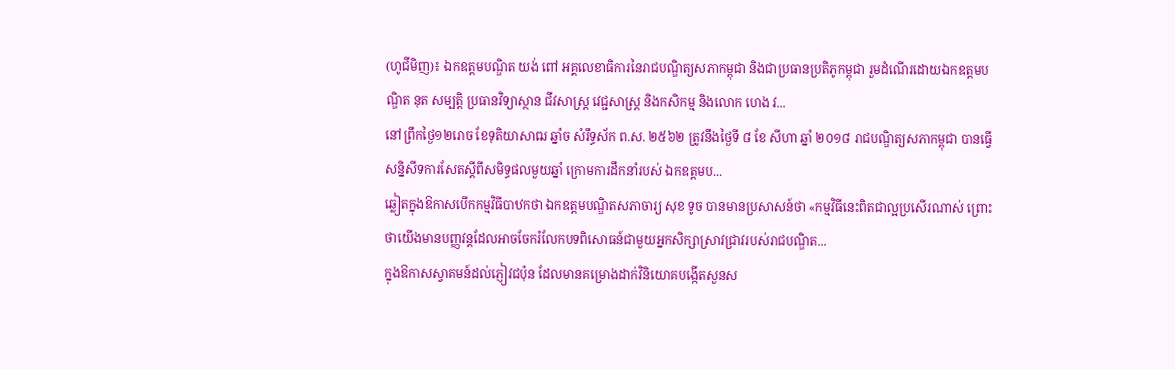(ហូជីមិញ)៖ ឯកឧត្តមបណ្ឌិត យង់ ពៅ អគ្គលេខាធិការនៃរាជបណ្ឌិត្យសភាកម្ពុជា និងជាប្រធានប្រតិភូកម្ពុជា រួមដំណើរដោយឯកឧត្តមបណ្ឌិត នុត សម្បត្តិ ប្រធានវិទ្យាស្ថាន ជីវសាស្រ្ត វេជ្ជសាស្ត្រ និងកសិកម្ម និងលោក ហេង វ...
នៅព្រឹកថ្ងៃ១២រោច ខែទុតិយាសាឍ ឆ្នាំច សំរឹទ្ធស័ក ព.ស. ២៥៦២ ត្រូវនឹងថ្ងៃទី ៨ ខែ សីហា ឆ្នាំ ២០១៨ រាជបណ្ឌិត្យសភាកម្ពុជា បានធ្វើសន្និសីទការសែតស្តីពីសមិទ្ធផលមួយឆ្នាំ ក្រោមការដឹកនាំរបស់ ឯកឧត្តមប...
ឆ្លៀតក្នុងឱកាសបើកកម្មវិធីបាឋកថា ឯកឧត្តមបណ្ឌិតសភាចារ្យ សុខ ទូច បានមានប្រសាសន៍ថា «កម្មវិធីនេះពិតជាល្អប្រសើរណាស់ ព្រោះថាយើងមានបញ្ញវន្តដែលអាចចែករំលែកបទពិសោធន៍ជាមួយអ្នកសិក្សាស្រាវជ្រាវរបស់រាជបណ្ឌិត...
ក្នុងឱកាសស្វាគមន៍ដល់ភ្ញៀវជប៉ុន ដែលមានគម្រោងដាក់វិនិយោគបង្កើតសួនស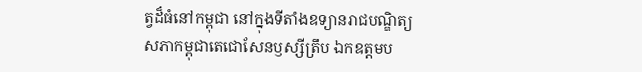ត្វដ៏ធំនៅកម្ពុជា នៅក្នុងទីតាំងឧទ្យានរាជបណ្ឌិត្យសភាកម្ពុជាតេជោសែនឫស្សីត្រឹប ឯកឧត្តមប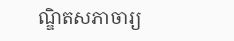ណ្ឌិតសភាចារ្យ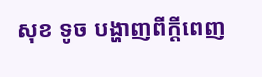សុខ ទូច បង្ហាញពីក្តីពេញ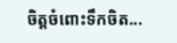ចិត្តចំពោះទឹកចិត...